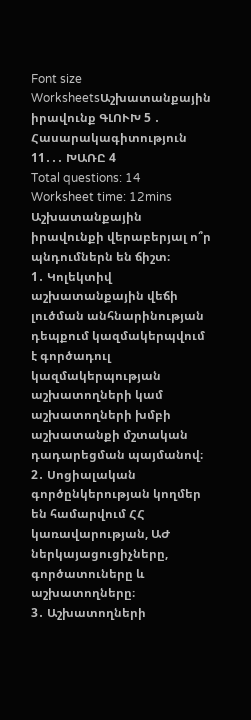Font size
WorksheetsԱշխատանքային իրավունք ԳԼՈՒԽ 5 ․ Հասարակագիտություն 11․․․ ԽԱՌԸ 4
Total questions: 14
Worksheet time: 12mins
Աշխատանքային իրավունքի վերաբերյալ ո՞ր պնդումներն են ճիշտ։
1․ Կոլեկտիվ աշխատանքային վեճի լուծման անհնարինության դեպքում կազմակերպվում է գործադուլ կազմակերպության աշխատողների կամ աշխատողների խմբի աշխատանքի մշտական դադարեցման պայմանով։
2․ Սոցիալական գործընկերության կողմեր են համարվում ՀՀ կառավարության, ԱԺ ներկայացուցիչները, գործատուները և աշխատողները։
3․ Աշխատողների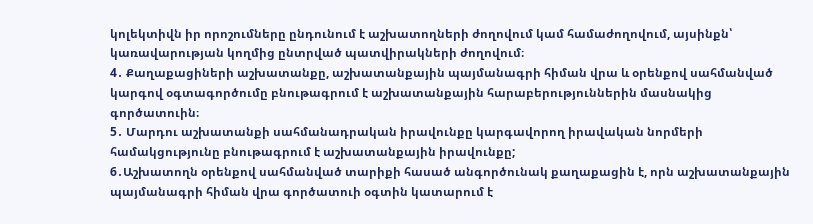կոլեկտիվն իր որոշումները ընդունում է աշխատողների ժողովում կամ համաժողովում, այսինքն՝ կառավարության կողմից ընտրված պատվիրակների ժողովում։
4․ Քաղաքացիների աշխատանքը, աշխատանքային պայմանագրի հիման վրա և օրենքով սահմանված կարգով օգտագործումը բնութագրում է աշխատանքային հարաբերություններին մասնակից գործատուին։
5․ Մարդու աշխատանքի սահմանադրական իրավունքը կարգավորող իրավական նորմերի համակցությունը բնութագրում է աշխատանքային իրավունքը;
6․Աշխատողն օրենքով սահմանված տարիքի հասած անգործունակ քաղաքացին է, որն աշխատանքային պայմանագրի հիման վրա գործատուի օգտին կատարում է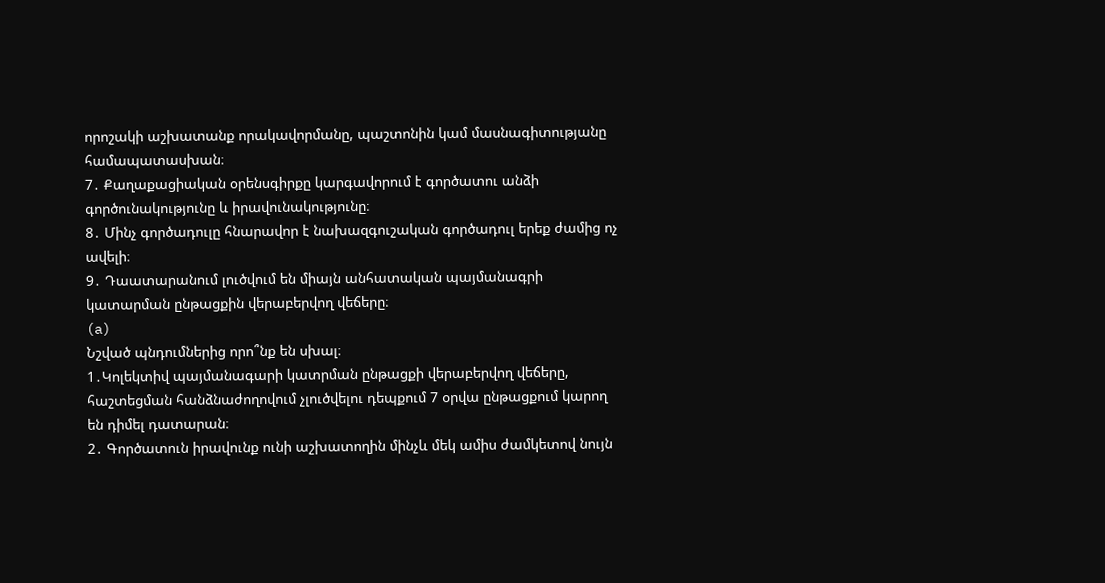որոշակի աշխատանք որակավորմանը, պաշտոնին կամ մասնագիտությանը համապատասխան։
7․ Քաղաքացիական օրենսգիրքը կարգավորում է գործատու անձի գործունակությունը և իրավունակությունը։
8․ Մինչ գործադուլը հնարավոր է նախազգուշական գործադուլ երեք ժամից ոչ ավելի։
9․ Դաատարանում լուծվում են միայն անհատական պայմանագրի կատարման ընթացքին վերաբերվող վեճերը։
(a)
Նշված պնդումներից որո՞նք են սխալ։
1․Կոլեկտիվ պայմանագարի կատրման ընթացքի վերաբերվող վեճերը, հաշտեցման հանձնաժողովում չլուծվելու դեպքում 7 օրվա ընթացքում կարող են դիմել դատարան։
2․ Գործատուն իրավունք ունի աշխատողին մինչև մեկ ամիս ժամկետով նույն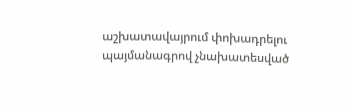աշխատավայրում փոխադրելու պայմանագրով չնախատեսված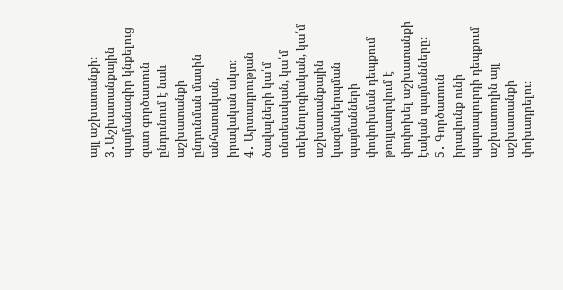այլ աշխատանքի։
3․Աշխատանքային պայմանագիր կնքելուց զատ գործատուն ընդունում է նաև աշխատանքի ընդունման մասին անհատական, իրավական ակտ։
4․ Արտադրության ծավալների կա՛մ տնտեսական, կա՛մ տեխնոլոգիական, կա՛մ աշխատանքային կազմակերպման պայմանների փոփոխման դեպքում թույլատրվում է փոփոխել աշխատանքի էական պայմանները։
5․ Գործատուն իրավունք ունի պարապուրդի դեպքում աշխատողին այլ աշխատանքի փոխադրելու։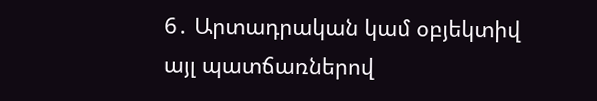6․ Արտադրական կամ օբյեկտիվ այլ պատճառներով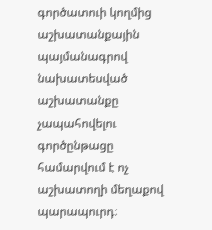գործատուի կողմից աշխատանքային պայմանագրով նախատեսված աշխատանքը չապահովելու գործընթացը համարվում է ոչ աշխատողի մեղաքով պարապուրդ։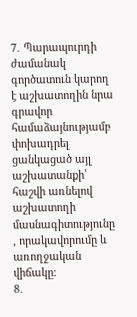7․ Պարապուրդի ժամանակ գործատուն կարող է աշխատողին նրա գրավոր համաձայնությամբ փոխադրել ցանկացած այլ աշխատանքի՝ հաշվի առնելով աշխատողի մասնագիտությունը , որակավորումը և առողջական վիճակը։
8․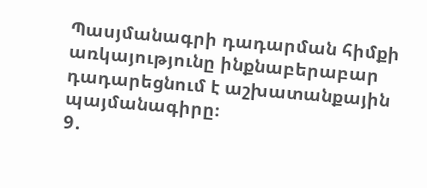Պասյմանագրի դադարման հիմքի առկայությունը ինքնաբերաբար դադարեցնում է աշխատանքային պայմանագիրը։
9․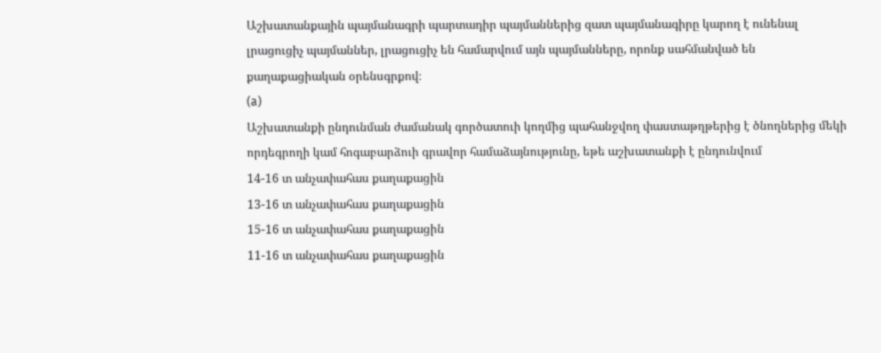Աշխատանքային պայմանագրի պարտադիր պայմաններից զատ պայմանագիրը կարող է ունենալ լրացուցիչ պայմաններ, լրացուցիչ են համարվում այն պայմանները, որոնք սահմանված են քաղաքացիական օրենսգրքով։
(a)
Աշխատանքի ընդունման ժամանակ գործատուի կողմից պահանջվող փաստաթղթերից է ծնողներից մեկի որդեգրողի կամ հոգաբարձուի գրավոր համաձայնությունը, եթե աշխատանքի է ընդունվում
14-16 տ անչափահաս քաղաքացին
13-16 տ անչափահաս քաղաքացին
15-16 տ անչափահաս քաղաքացին
11-16 տ անչափահաս քաղաքացին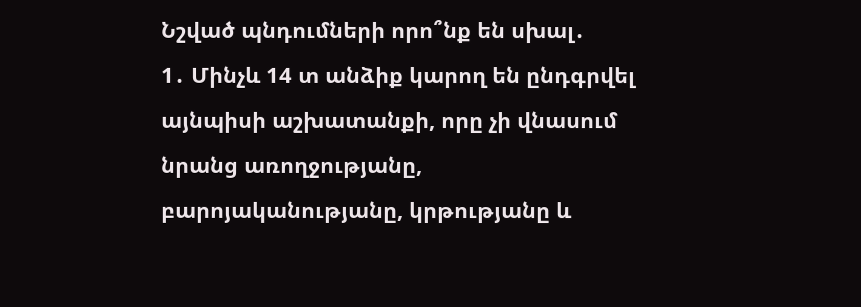Նշված պնդումների որո՞նք են սխալ․
1․ Մինչև 14 տ անձիք կարող են ընդգրվել այնպիսի աշխատանքի, որը չի վնասում նրանց առողջությանը,
բարոյականությանը, կրթությանը և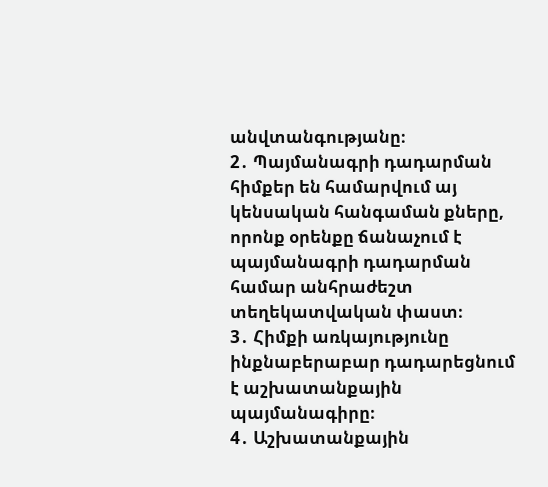անվտանգությանը։
2․ Պայմանագրի դադարման հիմքեր են համարվում այ կենսական հանգաման քները, որոնք օրենքը ճանաչում է պայմանագրի դադարման համար անհրաժեշտ տեղեկատվական փաստ։
3․ Հիմքի առկայությունը ինքնաբերաբար դադարեցնում է աշխատանքային պայմանագիրը։
4․ Աշխատանքային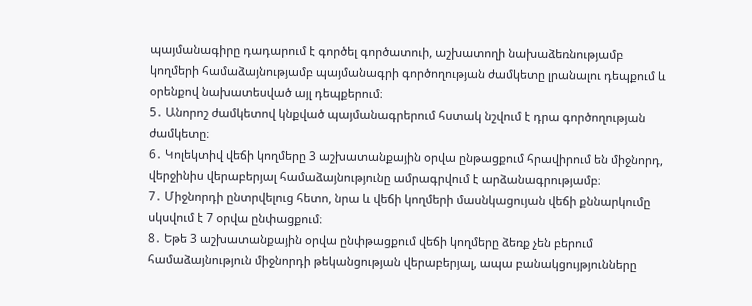պայմանագիրը դադարում է գործել գործատուի, աշխատողի նախաձեռնությամբ կողմերի համաձայնությամբ պայմանագրի գործողության ժամկետը լրանալու դեպքում և օրենքով նախատեսված այլ դեպքերում։
5․ Անորոշ ժամկետով կնքված պայմանագրերում հստակ նշվում է դրա գործողության ժամկետը։
6․ Կոլեկտիվ վեճի կողմերը 3 աշխատանքային օրվա ընթացքում հրավիրում են միջնորդ, վերջինիս վերաբերյալ համաձայնությունը ամրագրվում է արձանագրությամբ։
7․ Միջնորդի ընտրվելուց հետո, նրա և վեճի կողմերի մասնկացույան վեճի քննարկումը սկսվում է 7 օրվա ընփացքում։
8․ Եթե 3 աշխատանքային օրվա ընփթացքում վեճի կողմերը ձեռք չեն բերում համաձայնություն միջնորդի թեկանցության վերաբերյալ, ապա բանակցույթյունները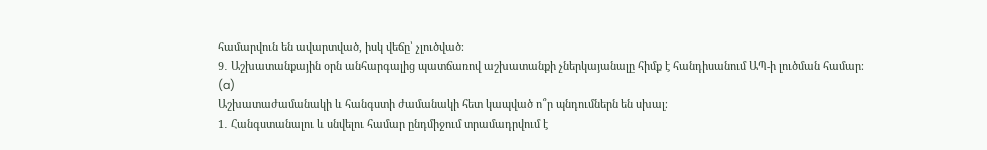համարվուն են ավարտված, իսկ վեճը՝ չլուծված։
9․ Աշխատանքային օրն անհարգալից պատճառով աշխատանքի չներկայանալը հիմք է հանդիսանում ԱՊ-ի լուծման համար։
(a)
Աշխատաժամանակի և հանգստի ժամանակի հետ կապված ո՞ր պնդումներն են սխալ։
1․ Հանգստանալու և սնվելու համար ընդմիջում տրամադրվում է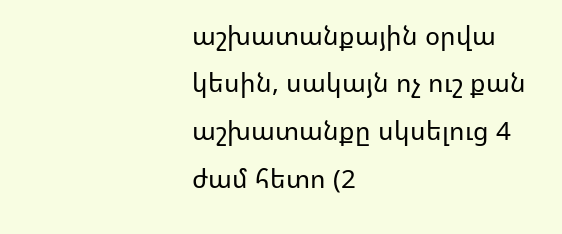աշխատանքային օրվա կեսին, սակայն ոչ ուշ քան աշխատանքը սկսելուց 4 ժամ հետո (2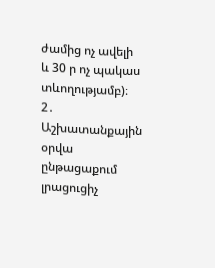ժամից ոչ ավելի և 30 ր ոչ պակաս տևողությամբ)։
2․ Աշխատանքային օրվա ընթացաքում լրացուցիչ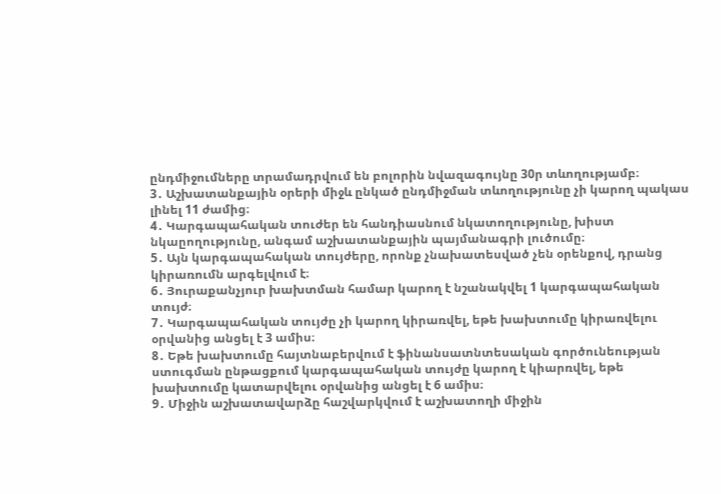ընդմիջումները տրամադրվում են բոլորին նվազագույնը 30ր տևողությամբ։
3․ Աշխատանքային օրերի միջև ընկած ընդմիջման տևողությունը չի կարող պակաս լինել 11 ժամից։
4․ Կարգապահական տուժեր են հանդիասնում նկատողությունը, խիստ նկաըողությունը, անգամ աշխատանքային պայմանագրի լուծումը։
5․ Այն կարգապահական տույժերը, որոնք չնախատեսված չեն օրենքով, դրանց կիրառումն արգելվում է։
6․ Յուրաքանչյուր խախտման համար կարող է նշանակվել 1 կարգապահական տույժ։
7․ Կարգապահական տույժը չի կարող կիրառվել, եթե խախտումը կիրառվելու օրվանից անցել է 3 ամիս։
8․ Եթե խախտումը հայտնաբերվում է ֆինանսատնտեսական գործունեության ստուգման ընթացքում կարգապահական տույժը կարող է կիարռվել, եթե խախտումը կատարվելու օրվանից անցել է 6 ամիս։
9․ Միջին աշխատավարձը հաշվարկվում է աշխատողի միջին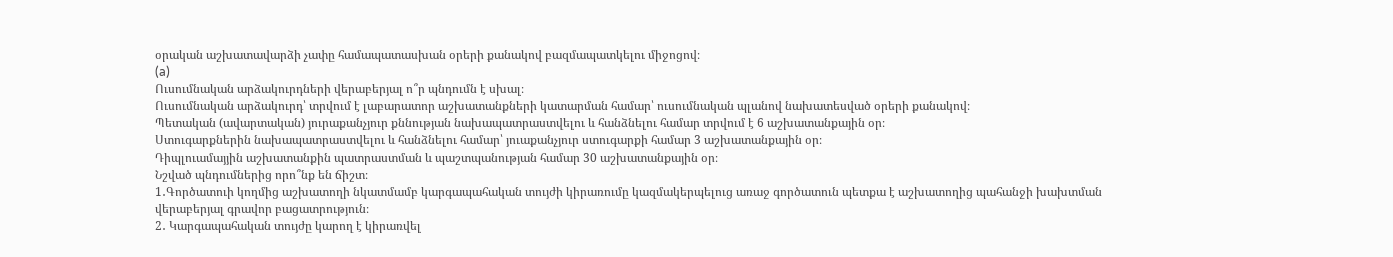օրական աշխատավարձի չափը համապատասխան օրերի քանակով բազմապատկելու միջոցով։
(a)
Ուսումնական արձակուրդների վերաբերյալ ո՞ր պնդումն է սխալ։
Ուսումնական արձակուրդ՝ տրվում է լաբարատոր աշխատանքների կատարման համար՝ ուսումնական պլանով նախատեսված օրերի քանակով։
Պետական (ավարտական) յուրաքանչյուր քննության նախապատրաստվելու և հանձնելու համար տրվում է 6 աշխատանքային օր։
Ստուգարքներին նախապատրաստվելու և հանձնելու համար՝ յուաքանչյուր ստուգարքի համար 3 աշխատանքային օր։
Դիպլուամայյին աշխատանքին պատրաստման և պաշտպանության համար 30 աշխատանքային օր։
Նշված պնդումներից որո՞նք են ճիշտ։
1․Գործատուի կողմից աշխատողի նկատմամբ կարգապահական տույժի կիրառումը կազմակերպելուց առաջ գործատուն պետքա է աշխատողից պահանջի խախտման վերաբերյալ գրավոր բացատրություն։
2․ Կարգապահական տույժը կարող է կիրառվել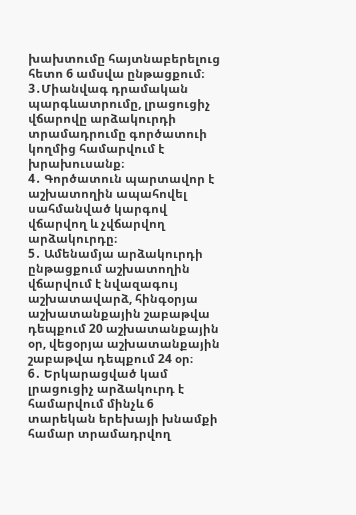խախտումը հայտնաբերելուց հետո 6 ամսվա ընթացքում։
3․Միանվագ դրամական պարգևատրումը, լրացուցիչ վճարովը արձակուրդի տրամադրումը գործատուի կողմից համարվում է խրախուսանք։
4․ Գործատուն պարտավոր է աշխատողին ապահովել սահմանված կարգով վճարվող և չվճարվող արձակուրդը։
5․ Ամենամյա արձակուրդի ընթացքում աշխատողին վճարվում է նվազագույ աշխատավարձ, հինգօրյա աշխատանքային շաբաթվա դեպքում 20 աշխատանքային օր, վեցօրյա աշխատանքային շաբաթվա դեպքում 24 օր։
6․ Երկարացված կամ լրացուցիչ արձակուրդ է համարվում մինչև 6 տարեկան երեխայի խնամքի համար տրամադրվող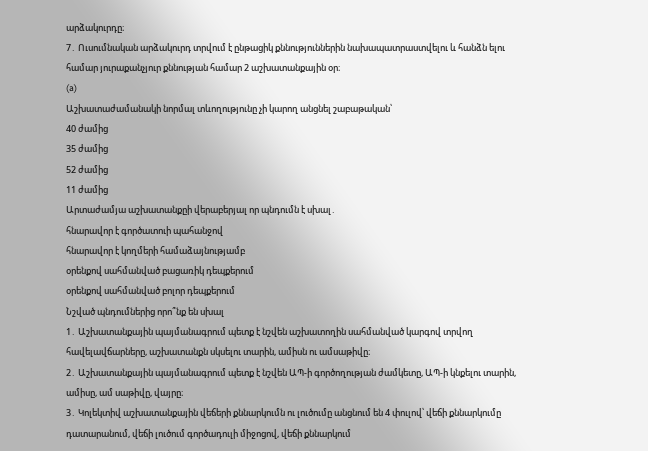արձակուրդը։
7․ Ուսումնական արձակուրդ տրվում է ընթացիկ քննություններին նախապատրաստվելու և հանձն ելու համար յուրաքանչյուր քննության համար 2 աշխատանքային օր։
(a)
Աշխատաժամանակի նորմալ տևողությունը չի կարող անցնել շաբաթական՝
40 ժամից
35 ժամից
52 ժամից
11 ժամից
Արտաժամյա աշխատանքըի վերաբերյալ որ պնդումն է սխալ․
հնարավոր է գործատուի պահանջով
հնարավոր է կողմերի համաձայնությամբ
օրենքով սահմանված բացառիկ դեպքերում
օրենքով սահմանված բոլոր դեպքերում
Նշված պնդումներից որո՞նք են սխալ
1․ Աշխատանքային պայմանագրում պետք է նշվեն աշխատողին սահմանված կարգով տրվող հավելավճարները, աշխատանքն սկսելու տարին, ամիսն ու ամսաթիվը։
2․ Աշխատանքային պայմանագրում պետք է նշվեն ԱՊ-ի գործողության ժամկետը, ԱՊ-ի կնքելու տարին, ամիսը, ամ սաթիվը, վայրը։
3․ Կոլեկտիվ աշխատանքային վեճերի քննարկումն ու լուծումը անցնում են 4 փուլով՝ վեճի քննարկումը դատարանում, վեճի լուծում գործադուլի միջոցով, վեճի քննարկում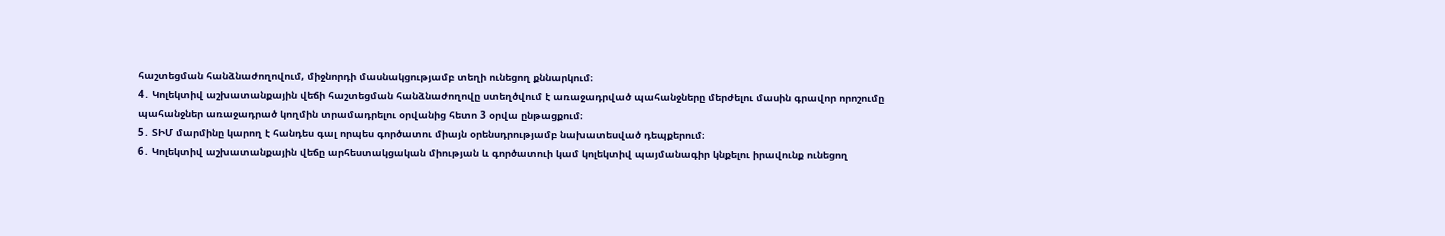հաշտեցման հանձնաժողովում, միջնորդի մասնակցությամբ տեղի ունեցող քննարկում։
4․ Կոլեկտիվ աշխատանքային վեճի հաշտեցման հանձնաժողովը ստեղծվում է առաջադրված պահանջները մերժելու մասին գրավոր որոշումը պահանջներ առաջադրած կողմին տրամադրելու օրվանից հետո 3 օրվա ընթացքում։
5․ ՏԻՄ մարմինը կարող է հանդես գալ որպես գործատու միայն օրենսդրությամբ նախատեսված դեպքերում։
6․ Կոլեկտիվ աշխատանքային վեճը արհեստակցական միության և գործատուի կամ կոլեկտիվ պայմանագիր կնքելու իրավունք ունեցող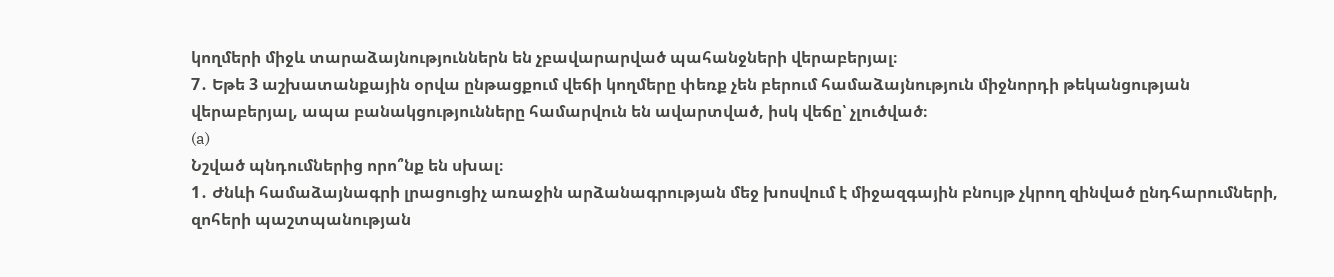կողմերի միջև տարաձայնություններն են չբավարարված պահանջների վերաբերյալ։
7․ Եթե 3 աշխատանքային օրվա ընթացքում վեճի կողմերը փեռք չեն բերում համաձայնություն միջնորդի թեկանցության վերաբերյալ, ապա բանակցությունները համարվուն են ավարտված, իսկ վեճը՝ չլուծված։
(a)
Նշված պնդումներից որո՞նք են սխալ։
1․ Ժնևի համաձայնագրի լրացուցիչ առաջին արձանագրության մեջ խոսվում է միջազգային բնույթ չկրող զինված ընդհարումների, զոհերի պաշտպանության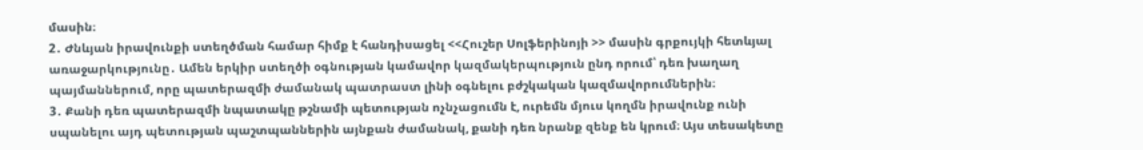մասին։
2․ Ժնևյան իրավունքի ստեղծման համար հիմք է հանդիսացել <<Հուշեր Սոլֆերինոյի >> մասին գրքույկի հետևյալ առաջարկությունը․ Ամեն երկիր ստեղծի օգնության կամավոր կազմակերպություն ընդ որում՝ դեռ խաղաղ պայմաններում, որը պատերազմի ժամանակ պատրաստ լինի օգնելու բժշկական կազմավորումներին։
3․ Քանի դեռ պատերազմի նպատակը թշնամի պետության ոչնչացումն է, ուրեմն մյուս կողմն իրավունք ունի սպանելու այդ պետության պաշտպաններին այնքան ժամանակ, քանի դեռ նրանք զենք են կրում։ Այս տեսակետը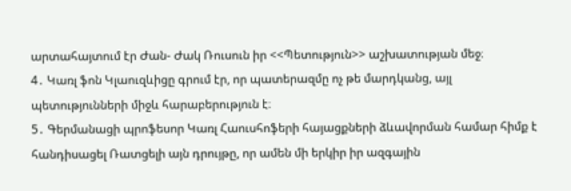արտահայտում էր Ժան- Ժակ Ռուսուն իր <<Պետություն>> աշխատության մեջ։
4․ Կառլ ֆոն Կլաուզևիցը գրում էր, որ պատերազմը ոչ թե մարդկանց, այլ պետությունների միջև հարաբերություն է։
5․ Գերմանացի պրոֆեսոր Կառլ Հաուսհոֆերի հայացքների ձևավորման համար հիմք է հանդիսացել Ռատցելի այն դրույթը, որ ամեն մի երկիր իր ազգային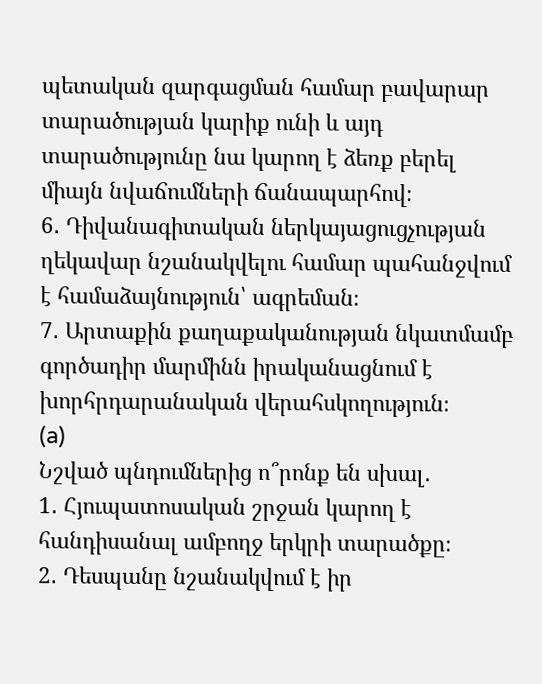պետական զարգացման համար բավարար տարածության կարիք ունի և այդ տարածությունը նա կարող է ձեռք բերել միայն նվաճումների ճանապարհով։
6․ Դիվանագիտական ներկայացուցչության ղեկավար նշանակվելու համար պահանջվում է համաձայնություն՝ ագրեման։
7․ Արտաքին քաղաքականության նկատմամբ գործադիր մարմինն իրականացնում է խորհրդարանական վերահսկողություն։
(a)
Նշված պնդումներից ո՞րոնք են սխալ․
1․ Հյուպատոսական շրջան կարող է հանդիսանալ ամբողջ երկրի տարածքը։
2․ Դեսպանը նշանակվում է իր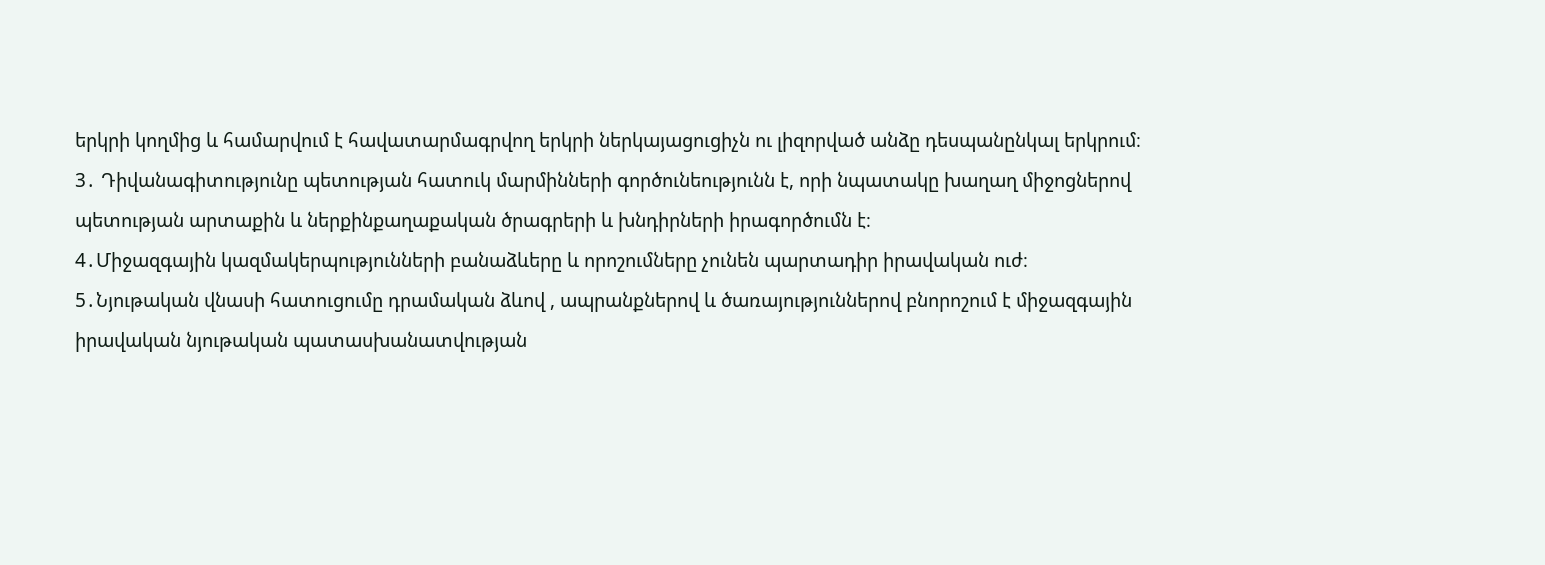երկրի կողմից և համարվում է հավատարմագրվող երկրի ներկայացուցիչն ու լիզորված անձը դեսպանընկալ երկրում։
3․ Դիվանագիտությունը պետության հատուկ մարմինների գործունեությունն է, որի նպատակը խաղաղ միջոցներով պետության արտաքին և ներքինքաղաքական ծրագրերի և խնդիրների իրագործումն է։
4․Միջազգային կազմակերպությունների բանաձևերը և որոշումները չունեն պարտադիր իրավական ուժ։
5․Նյութական վնասի հատուցումը դրամական ձևով , ապրանքներով և ծառայություններով բնորոշում է միջազգային իրավական նյութական պատասխանատվության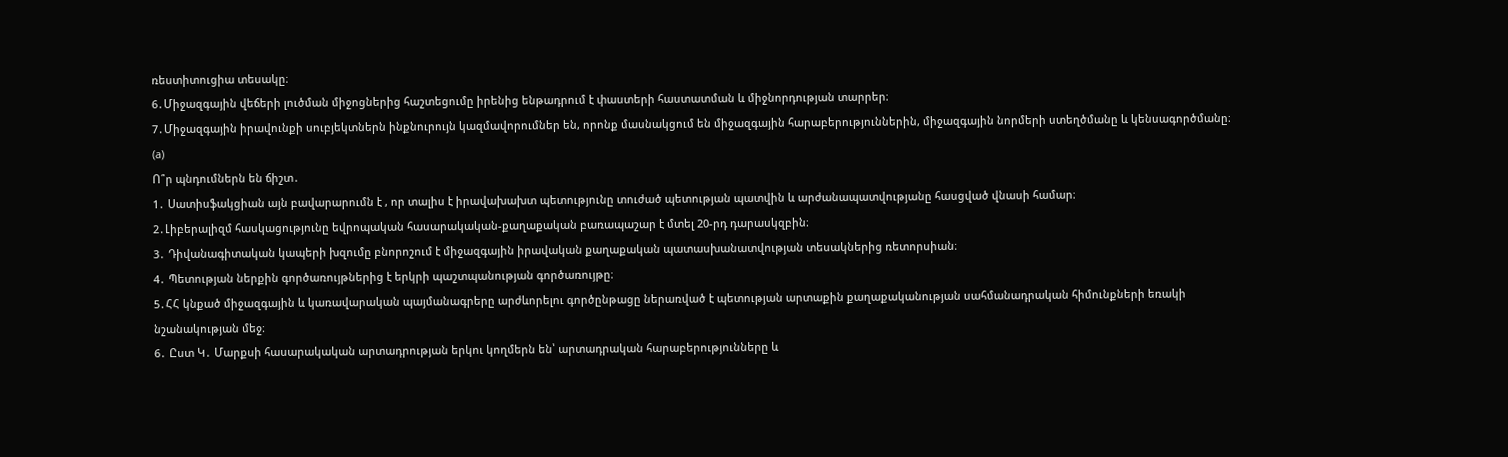ռեստիտուցիա տեսակը։
6․Միջազգային վեճերի լուծման միջոցներից հաշտեցումը իրենից ենթադրում է փաստերի հաստատման և միջնորդության տարրեր։
7․Միջազգային իրավունքի սուբյեկտներն ինքնուրույն կազմավորումներ են, որոնք մասնակցում են միջազգային հարաբերություններին, միջազգային նորմերի ստեղծմանը և կենսագործմանը։
(a)
Ո՞ր պնդումներն են ճիշտ․
1․ Սատիսֆակցիան այն բավարարումն է , որ տալիս է իրավախախտ պետությունը տուժած պետության պատվին և արժանապատվությանը հասցված վնասի համար։
2․Լիբերալիզմ հասկացությունը եվրոպական հասարակական-քաղաքական բառապաշար է մտել 20-րդ դարասկզբին։
3․ Դիվանագիտական կապերի խզումը բնորոշում է միջազգային իրավական քաղաքական պատասխանատվության տեսակներից ռետորսիան։
4․ Պետության ներքին գործառույթներից է երկրի պաշտպանության գործառույթը։
5․ՀՀ կնքած միջազգային և կառավարական պայմանագրերը արժևորելու գործընթացը ներառված է պետության արտաքին քաղաքականության սահմանադրական հիմունքների եռակի նշանակության մեջ։
6․ Ըստ Կ․ Մարքսի հասարակական արտադրության երկու կողմերն են՝ արտադրական հարաբերությունները և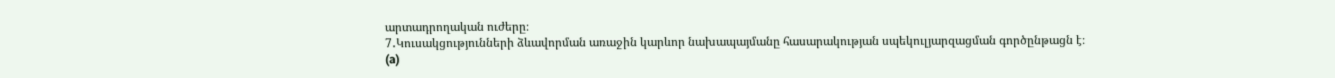արտադրողական ուժերը։
7․Կուսակցությունների ձևավորման առաջին կարևոր նախապայմանը հասարակության սպեկուլյարզացման գործընթացն է։
(a)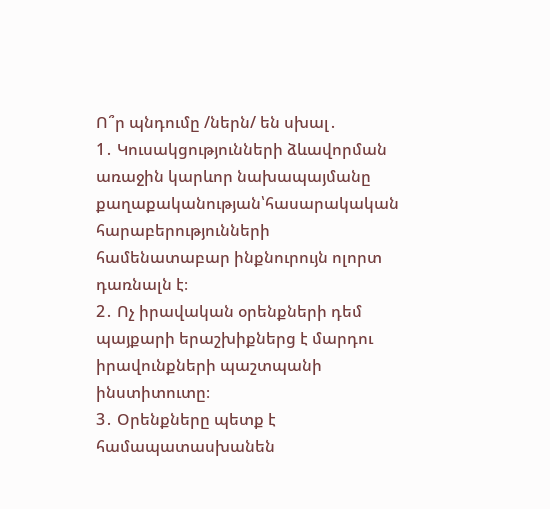Ո՞ր պնդումը /ներն/ են սխալ․
1․ Կուսակցությունների ձևավորման առաջին կարևոր նախապայմանը քաղաքականության՝հասարակական հարաբերությունների համենատաբար ինքնուրույն ոլորտ դառնալն է։
2․ Ոչ իրավական օրենքների դեմ պայքարի երաշխիքներց է մարդու իրավունքների պաշտպանի ինստիտուտը։
3․ Օրենքները պետք է համապատասխանեն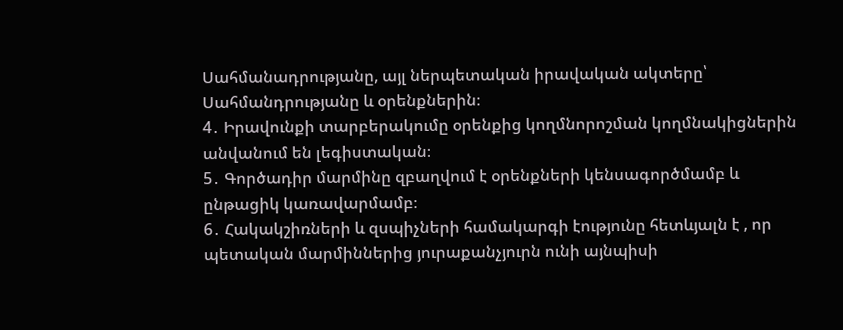Սահմանադրությանը, այլ ներպետական իրավական ակտերը՝ Սահմանդրությանը և օրենքներին։
4․ Իրավունքի տարբերակումը օրենքից կողմնորոշման կողմնակիցներին անվանում են լեգիստական։
5․ Գործադիր մարմինը զբաղվում է օրենքների կենսագործմամբ և ընթացիկ կառավարմամբ։
6․ Հակակշիռների և զսպիչների համակարգի էությունը հետևյալն է , որ պետական մարմիններից յուրաքանչյուրն ունի այնպիսի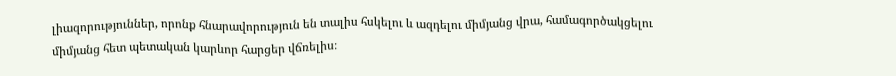լիազորություններ, որոնք հնարավորություն են տալիս հսկելու և ազդելու միմյանց վրա, համագործակցելու միմյանց հետ պետական կարևոր հարցեր վճռելիս։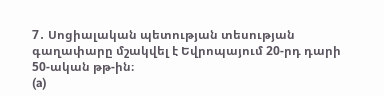7․ Սոցիալական պետության տեսության գաղափարը մշակվել է Եվրոպայում 20-րդ դարի 50-ական թթ-ին։
(a)